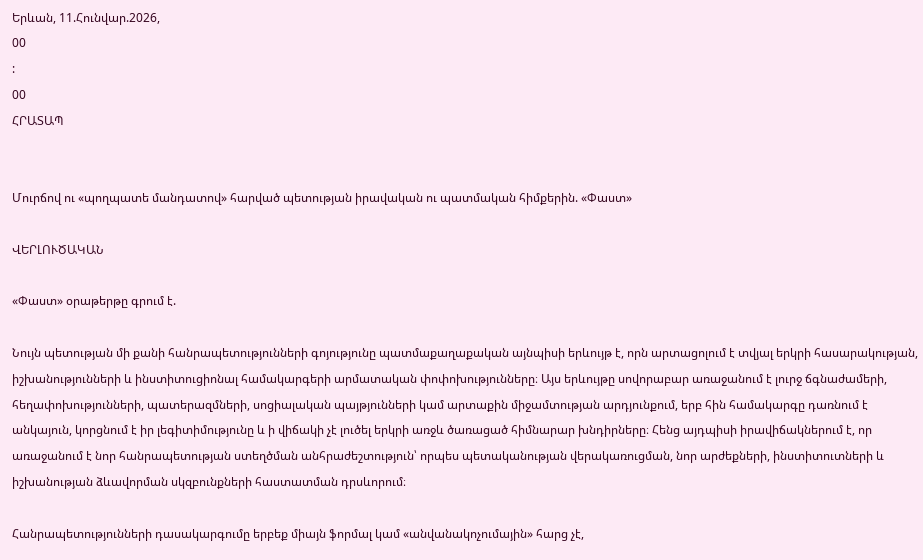Երևան, 11.Հունվար.2026,
00
:
00
ՀՐԱՏԱՊ


Մուրճով ու «պողպատե մանդատով» հարված պետության իրավական ու պատմական հիմքերին. «Փաստ»

ՎԵՐԼՈՒԾԱԿԱՆ

«Փաստ» օրաթերթը գրում է.

Նույն պետության մի քանի հանրապետությունների գոյությունը պատմաքաղաքական այնպիսի երևույթ է, որն արտացոլում է տվյալ երկրի հասարակության, իշխանությունների և ինստիտուցիոնալ համակարգերի արմատական փոփոխությունները։ Այս երևույթը սովորաբար առաջանում է լուրջ ճգնաժամերի, հեղափոխությունների, պատերազմների, սոցիալական պայթյունների կամ արտաքին միջամտության արդյունքում, երբ հին համակարգը դառնում է անկայուն, կորցնում է իր լեգիտիմությունը և ի վիճակի չէ լուծել երկրի առջև ծառացած հիմնարար խնդիրները։ Հենց այդպիսի իրավիճակներում է, որ առաջանում է նոր հանրապետության ստեղծման անհրաժեշտություն՝ որպես պետականության վերակառուցման, նոր արժեքների, ինստիտուտների և իշխանության ձևավորման սկզբունքների հաստատման դրսևորում։

Հանրապետությունների դասակարգումը երբեք միայն ֆորմալ կամ «անվանակոչումային» հարց չէ,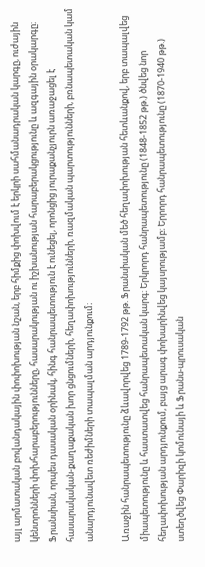այլ արմատական բովանդակային փոփոխության նշան, երբ հիմքից փոխվում է երկրի սահմանադրական կարգը, ուժային կենտրոնների փոխհարաբերությունները, հասարակության ու իշխանության հարաբերակցությունը և ազգային օրակարգը։ Ֆրանսիան, որպես դասական օրինակ, հինգ հանրապետություն է ունեցել, որոնցից յուրաքանչյուրն առաջացել է հասարակական-քաղաքական խոր ցնցումների, հեղափոխությունների, ռազմական պարտությունների, բռնապետական կամ անարդյունավետ ռեժիմների տապալման արդյունքում։

Առաջին հանրապետությունը ձևավորվեց 1789-1792 թթ. Ֆրանսիական մեծ հեղափոխության հետևանքով, երբ տապալվեց միապետությունը և հաստատվեց հանրապետական կարգ։ Երկրորդ հանրապետությունը (1848-1852 թթ.) ծնվեց նոր հեղափոխության արդյունքում, բայց արագ փոխարինվեց կայսրությամբ։ Երրորդ հանրապետությունը (1870-1940 թթ.) ստեղծվեց Փարիզի կոմունայի և Ֆրանս-պրուսական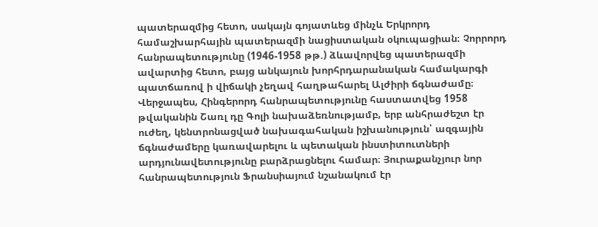պատերազմից հետո, սակայն գոյատևեց մինչև Երկրորդ համաշխարհային պատերազմի նացիստական օկուպացիան։ Չորրորդ հանրապետությունը (1946-1958 թթ.) ձևավորվեց պատերազմի ավարտից հետո, բայց անկայուն խորհրդարանական համակարգի պատճառով ի վիճակի չեղավ հաղթահարել Ալժիրի ճգնաժամը։ Վերջապես, Հինգերորդ հանրապետությունը հաստատվեց 1958 թվականին Շառլ դը Գոլի նախաձեռնությամբ, երբ անհրաժեշտ էր ուժեղ, կենտրոնացված նախագահական իշխանություն՝ ազգային ճգնաժամերը կառավարելու և պետական ինստիտուտների արդյունավետությունը բարձրացնելու համար։ Յուրաքանչյուր նոր հանրապետություն Ֆրանսիայում նշանակում էր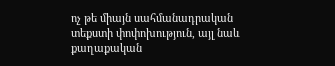ոչ թե միայն սահմանադրական տեքստի փոփոխություն, այլ նաև քաղաքական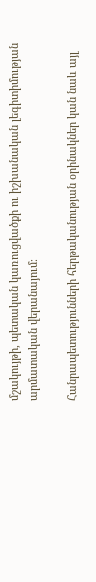մշակույթի, պետական կառուցվածքի ու իշխանական լեգիտիմության արմատական վերանայում։

Հանրապետությունների հերթականության օրինակներ կան նաև այլ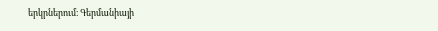երկրներում։ Գերմանիայի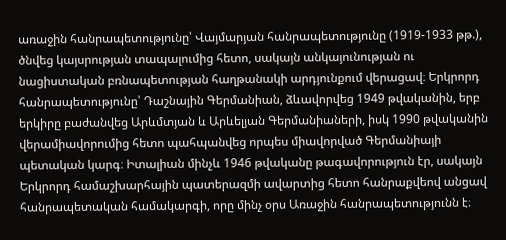առաջին հանրապետությունը՝ Վայմարյան հանրապետությունը (1919-1933 թթ.), ծնվեց կայսրության տապալումից հետո, սակայն անկայունության ու նացիստական բռնապետության հաղթանակի արդյունքում վերացավ։ Երկրորդ հանրապետությունը՝ Դաշնային Գերմանիան, ձևավորվեց 1949 թվականին, երբ երկիրը բաժանվեց Արևմտյան և Արևելյան Գերմանիաների, իսկ 1990 թվականին վերամիավորումից հետո պահպանվեց որպես միավորված Գերմանիայի պետական կարգ։ Իտալիան մինչև 1946 թվականը թագավորություն էր, սակայն Երկրորդ համաշխարհային պատերազմի ավարտից հետո հանրաքվեով անցավ հանրապետական համակարգի, որը մինչ օրս Առաջին հանրապետությունն է։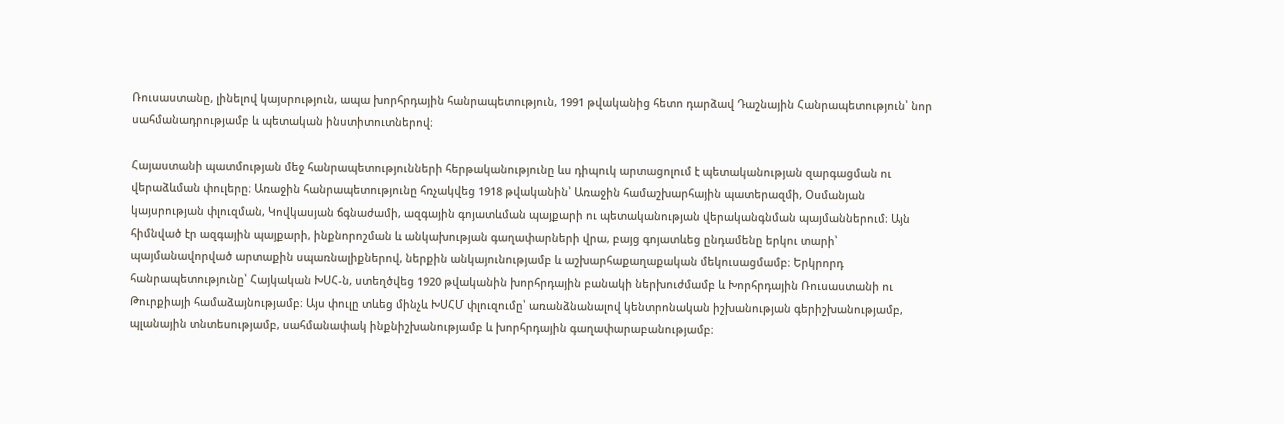Ռուսաստանը, լինելով կայսրություն, ապա խորհրդային հանրապետություն, 1991 թվականից հետո դարձավ Դաշնային Հանրապետություն՝ նոր սահմանադրությամբ և պետական ինստիտուտներով։

Հայաստանի պատմության մեջ հանրապետությունների հերթականությունը ևս դիպուկ արտացոլում է պետականության զարգացման ու վերաձևման փուլերը։ Առաջին հանրապետությունը հռչակվեց 1918 թվականին՝ Առաջին համաշխարհային պատերազմի, Օսմանյան կայսրության փլուզման, Կովկասյան ճգնաժամի, ազգային գոյատևման պայքարի ու պետականության վերականգնման պայմաններում։ Այն հիմնված էր ազգային պայքարի, ինքնորոշման և անկախության գաղափարների վրա, բայց գոյատևեց ընդամենը երկու տարի՝ պայմանավորված արտաքին սպառնալիքներով, ներքին անկայունությամբ և աշխարհաքաղաքական մեկուսացմամբ։ Երկրորդ հանրապետությունը՝ Հայկական ԽՍՀ-ն, ստեղծվեց 1920 թվականին խորհրդային բանակի ներխուժմամբ և Խորհրդային Ռուսաստանի ու Թուրքիայի համաձայնությամբ։ Այս փուլը տևեց մինչև ԽՍՀՄ փլուզումը՝ առանձնանալով կենտրոնական իշխանության գերիշխանությամբ, պլանային տնտեսությամբ, սահմանափակ ինքնիշխանությամբ և խորհրդային գաղափարաբանությամբ։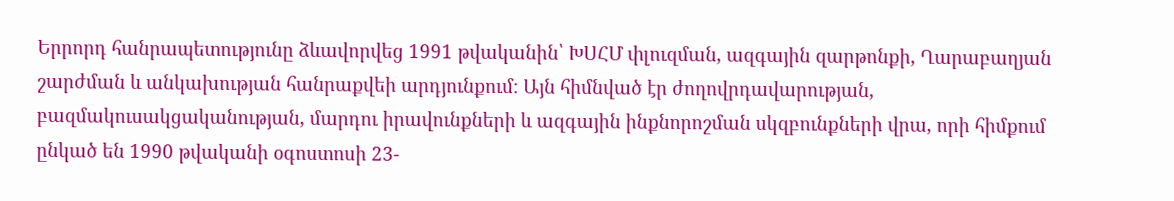Երրորդ հանրապետությունը ձևավորվեց 1991 թվականին՝ ԽՍՀՄ փլուզման, ազգային զարթոնքի, Ղարաբաղյան շարժման և անկախության հանրաքվեի արդյունքում։ Այն հիմնված էր ժողովրդավարության, բազմակուսակցականության, մարդու իրավունքների և ազգային ինքնորոշման սկզբունքների վրա, որի հիմքում ընկած են 1990 թվականի օգոստոսի 23-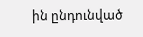ին ընդունված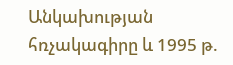Անկախության հռչակագիրը և 1995 թ.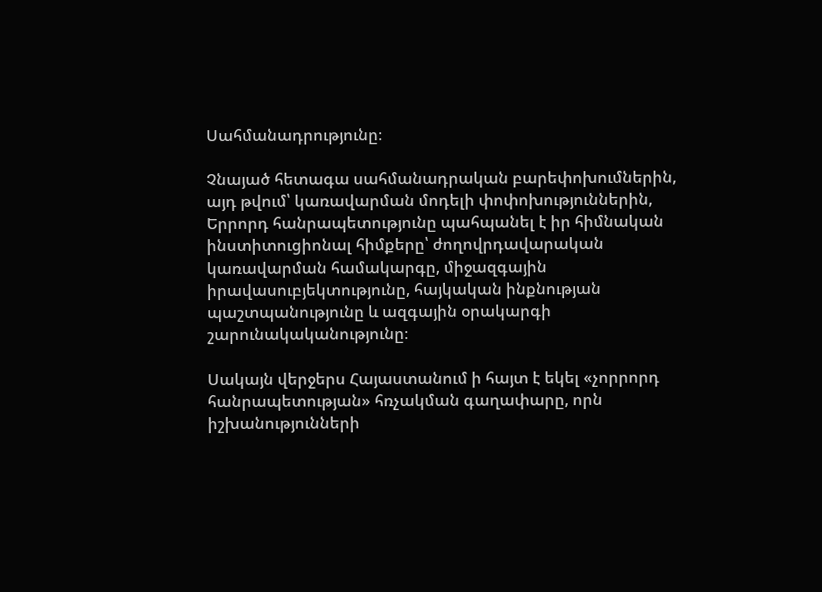Սահմանադրությունը։

Չնայած հետագա սահմանադրական բարեփոխումներին, այդ թվում՝ կառավարման մոդելի փոփոխություններին, Երրորդ հանրապետությունը պահպանել է իր հիմնական ինստիտուցիոնալ հիմքերը՝ ժողովրդավարական կառավարման համակարգը, միջազգային իրավասուբյեկտությունը, հայկական ինքնության պաշտպանությունը և ազգային օրակարգի շարունակականությունը։

Սակայն վերջերս Հայաստանում ի հայտ է եկել «չորրորդ հանրապետության» հռչակման գաղափարը, որն իշխանությունների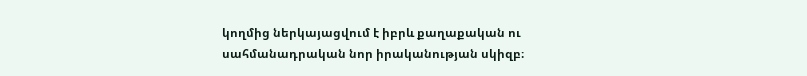կողմից ներկայացվում է իբրև քաղաքական ու սահմանադրական նոր իրականության սկիզբ։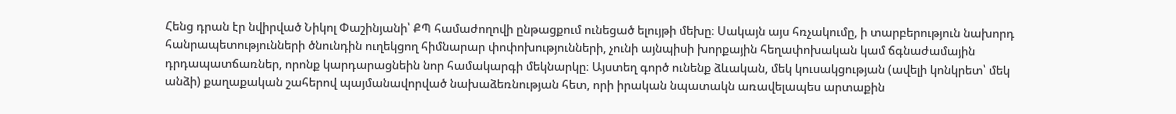Հենց դրան էր նվիրված Նիկոլ Փաշինյանի՝ ՔՊ համաժողովի ընթացքում ունեցած ելույթի մեխը։ Սակայն այս հռչակումը, ի տարբերություն նախորդ հանրապետությունների ծնունդին ուղեկցող հիմնարար փոփոխությունների, չունի այնպիսի խորքային հեղափոխական կամ ճգնաժամային դրդապատճառներ, որոնք կարդարացնեին նոր համակարգի մեկնարկը։ Այստեղ գործ ունենք ձևական, մեկ կուսակցության (ավելի կոնկրետ՝ մեկ անձի) քաղաքական շահերով պայմանավորված նախաձեռնության հետ, որի իրական նպատակն առավելապես արտաքին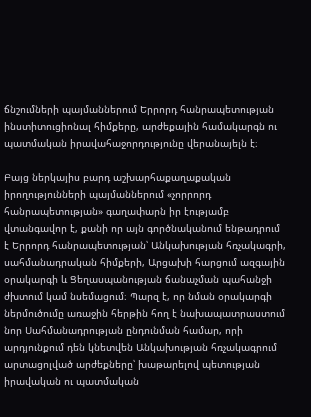ճնշումների պայմաններում Երրորդ հանրապետության ինստիտուցիոնալ հիմքերը, արժեքային համակարգն ու պատմական իրավահաջորդությունը վերանայելն է։

Բայց ներկայիս բարդ աշխարհաքաղաքական իրողությունների պայմաններում «չորրորդ հանրապետության» գաղափարն իր էությամբ վտանգավոր է, քանի որ այն գործնականում ենթադրում է Երրորդ հանրապետության՝ Անկախության հռչակագրի, սահմանադրական հիմքերի, Արցախի հարցում ազգային օրակարգի և Ցեղասպանության ճանաչման պահանջի ժխտում կամ նսեմացում։ Պարզ է, որ նման օրակարգի ներմուծումը առաջին հերթին հող է նախապատրաստում նոր Սահմանադրության ընդունման համար, որի արդյունքում դեն կնետվեն Անկախության հռչակագրում արտացոլված արժեքները՝ խաթարելով պետության իրավական ու պատմական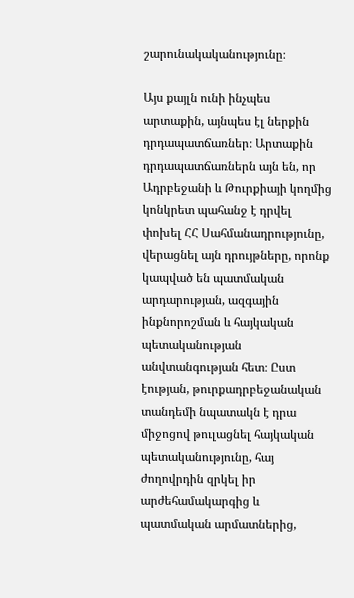շարունակականությունը։

Այս քայլն ունի ինչպես արտաքին, այնպես էլ ներքին դրդապատճառներ։ Արտաքին դրդապատճառներն այն են, որ Ադրբեջանի և Թուրքիայի կողմից կոնկրետ պահանջ է դրվել փոխել ՀՀ Սահմանադրությունը, վերացնել այն դրույթները, որոնք կապված են պատմական արդարության, ազգային ինքնորոշման և հայկական պետականության անվտանգության հետ։ Ըստ էության, թուրքադրբեջանական տանդեմի նպատակն է դրա միջոցով թուլացնել հայկական պետականությունը, հայ ժողովրդին զրկել իր արժեհամակարգից և պատմական արմատներից,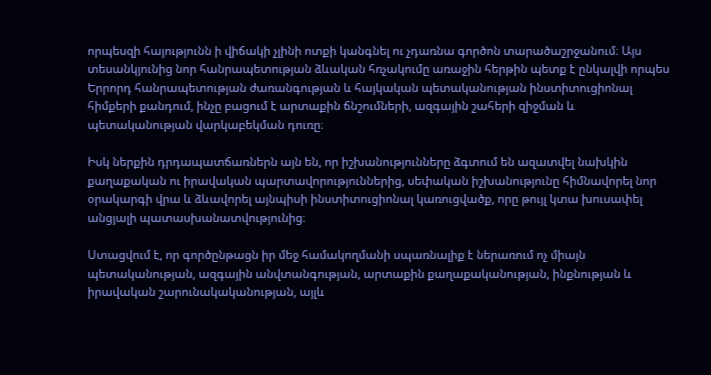որպեսզի հայությունն ի վիճակի չլինի ոտքի կանգնել ու չդառնա գործոն տարածաշրջանում։ Այս տեսանկյունից նոր հանրապետության ձևական հռչակումը առաջին հերթին պետք է ընկալվի որպես Երրորդ հանրապետության ժառանգության և հայկական պետականության ինստիտուցիոնալ հիմքերի քանդում, ինչը բացում է արտաքին ճնշումների, ազգային շահերի զիջման և պետականության վարկաբեկման դուռը։

Իսկ ներքին դրդապատճառներն այն են, որ իշխանությունները ձգտում են ազատվել նախկին քաղաքական ու իրավական պարտավորություններից, սեփական իշխանությունը հիմնավորել նոր օրակարգի վրա և ձևավորել այնպիսի ինստիտուցիոնալ կառուցվածք, որը թույլ կտա խուսափել անցյալի պատասխանատվությունից։

Ստացվում է, որ գործընթացն իր մեջ համակողմանի սպառնալիք է ներառում ոչ միայն պետականության, ազգային անվտանգության, արտաքին քաղաքականության, ինքնության և իրավական շարունակականության, այլև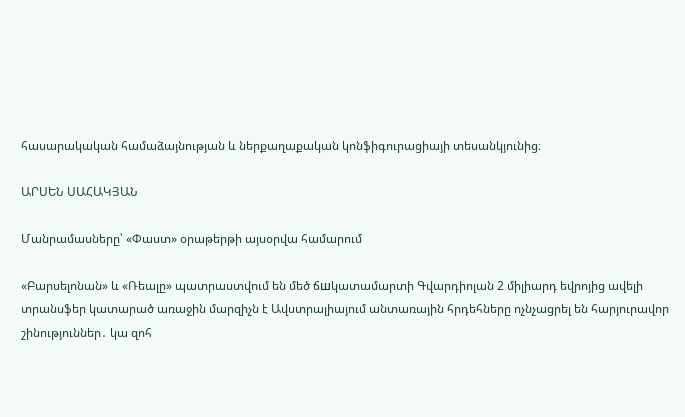հասարակական համաձայնության և ներքաղաքական կոնֆիգուրացիայի տեսանկյունից։

ԱՐՍԵՆ ՍԱՀԱԿՅԱՆ

Մանրամասները՝ «Փաստ» օրաթերթի այսօրվա համարում

«Բարսելոնան» և «Ռեալը» պատրաստվում են մեծ ճшկատամարտի Գվարդիոլան 2 միլիարդ եվրոյից ավելի տրանսֆեր կատարած առաջին մարզիչն է Ավստրալիայում անտառային հրդեհները ոչնչացրել են հարյուրավոր շինություններ․ կա զոհ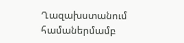Ղազախստանում համաներմամբ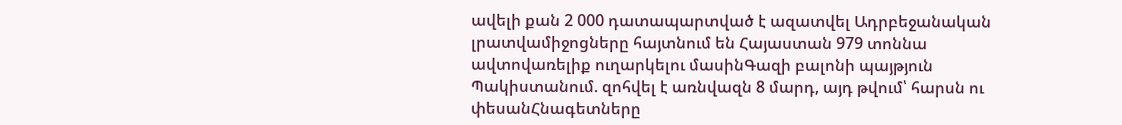ավելի քան 2 000 դատապարտված է ազատվել Ադրբեջանական լրատվամիջոցները հայտնում են Հայաստան 979 տոննա ավտովառելիք ուղարկելու մասինԳազի բալոնի պայթյուն Պակիստանում. զոհվել է առնվազն 8 մարդ, այդ թվում՝ հարսն ու փեսանՀնագետները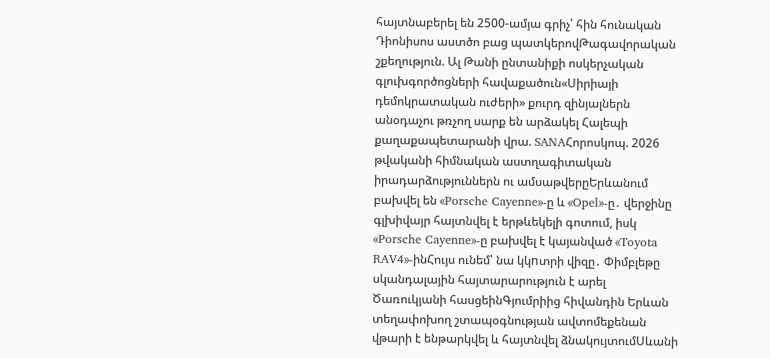հայտնաբերել են 2500-ամյա գրիչ՝ հին հունական Դիոնիսոս աստծո բաց պատկերովԹագավորական շքեղություն. Ալ Թանի ընտանիքի ոսկերչական գլուխգործոցների հավաքածուն«Սիրիայի դեմոկրատական ուժերի» քուրդ զինյալներն անօդաչու թռչող սարք են արձակել Հալեպի քաղաքապետարանի վրա. SANAՀորոսկոպ. 2026 թվականի հիմնական աստղագիտական իրադարձություններն ու ամսաթվերըԵրևանում բախվել են «Porsche Cayenne»-ը և «Opel»-ը․ վերջինը գլխիվայր հայտնվել է երթևեկելի գոտում, իսկ «Porsche Cayenne»-ը բախվել է կայանված «Toyota RAV4»-ինՀույս ունեմ՝ նա կկnտրի վիզը․ Փիմբլեթը սկանդալային հայտարարություն է արել Ծառուկյանի հասցեինԳյումրիից հիվանդին Երևան տեղափոխող շտապօգնության ավտոմեքենան վթարի է ենթարկվել և հայտնվել ձնակույտումՍևանի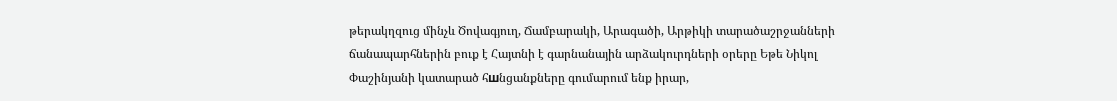թերակղզուց մինչև Ծովագյուղ, Ճամբարակի, Արագածի, Արթիկի տարածաշրջանների ճանապարհներին բուք է Հայտնի է գարնանային արձակուրդների օրերը Եթե Նիկոլ Փաշինյանի կատարած հшնցանքները գումարում ենք իրար,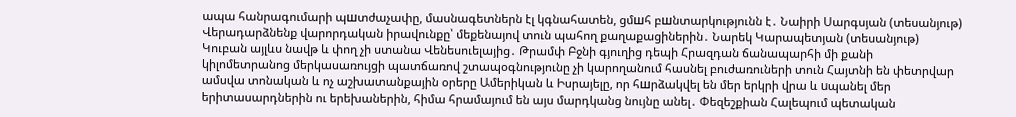ապա հանրագումարի պшտժաչափը, մասնագետներն էլ կգնահատեն, ցմшհ բшնտարկությունն է․ Նաիրի Սարգսյան (տեսանյութ) Վերադարձնենք վարորդական իրավունքը՝ մեքենայով տուն պահող քաղաքացիներին․ Նարեկ Կարապետյան (տեսանյութ) Կուբան այլևս նավթ և փող չի ստանա Վենեսուելայից․ Թրամփ Բջնի գյուղից դեպի Հրազդան ճանապարհի մի քանի կիլոմետրանոց մերկասառույցի պատճառով շտապօգնությունը չի կարողանում հասնել բուժառուների տուն Հայտնի են փետրվար ամսվա տոնական և ոչ աշխատանքային օրերը Ամերիկան և Իսրայելը, որ հшրձակվել են մեր երկրի վրա և uպանել մեր երիտասարդներին ու երեխաներին, հիմա հրամայում են այս մարդկանց նույնը անել․ Փեզեշքիան Հալեպում պետական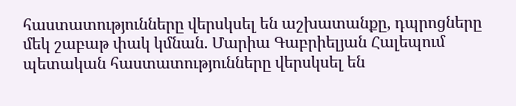հաստատությունները վերսկսել են աշխատանքը, դպրոցները մեկ շաբաթ փակ կմնան. Մարիա Գաբրիելյան Հալեպում պետական հաստատությունները վերսկսել են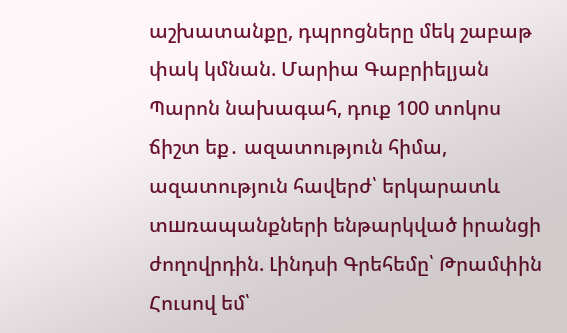աշխատանքը, դպրոցները մեկ շաբաթ փակ կմնան. Մարիա Գաբրիելյան Պարոն նախագահ, դուք 100 տոկոս ճիշտ եք․ ազատություն հիմա, ազատություն հավերժ՝ երկարատև տшռապանքների ենթարկված իրանցի ժողովրդին. Լինդսի Գրեհեմը՝ Թրամփին Հուսով եմ՝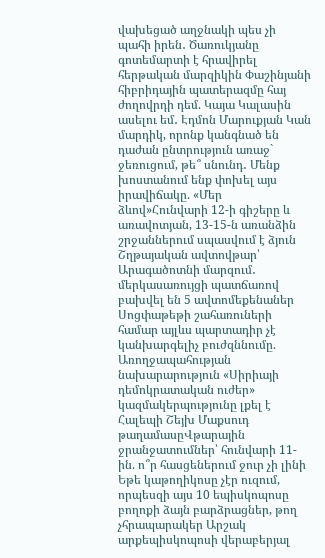վախեցած աղջնակի պես չի պահի իրեն․ Ծառուկյանը գոտեմարտի է հրավիրել հերթական մարզիկին Փաշինյանի հիբրիդային պատերազմը հայ ժողովրդի դեմ. Կայա Կալասին ասելու եմ․ Էդմոն Մարուքյան Կան մարդիկ, որոնք կանգնած են դաժան ընտրություն առաջ` ջեռուցում, թե՞ սնունդ․ Մենք խոստանում ենք փոխել այս իրավիճակը. «Մեր ձևով»Հունվարի 12-ի գիշերը և առավոտյան, 13-15-ն առանձին շրջաններում սպասվում է ձյուն Շղթայական ավտովթար՝ Արագածոտնի մարզում․ մերկասառույցի պատճառով բախվել են 5 ավտոմեքենաներ Սոցփաթեթի շահառուների համար այլևս պարտադիր չէ կանխարգելիչ բուժզննումը. Առողջապահության նախարարություն «Սիրիայի դեմոկրատական ուժեր» կազմակերպությունը լքել է Հալեպի Շեյխ Մաքսուդ թաղամասըՎթարային ջրանջատումներ՝ հունվարի 11-ին. ո՞ր հասցեներում ջուր չի լինի Եթե կաթողիկոսը չէր ուզում, որպեսզի այս 10 եպիսկոպոսը բողոքի ձայն բարձրացներ, թող չհրապարակեր Արշակ արքեպիսկոպոսի վերաբերյալ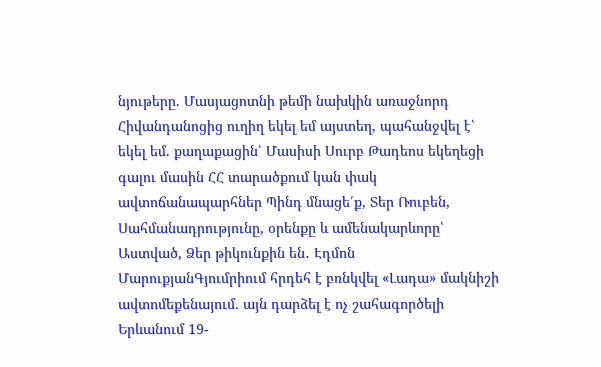նյութերը. Մասյացոտնի թեմի նախկին առաջնորդ Հիվանդանոցից ուղիղ եկել եմ այստեղ, պահանջվել է՝ եկել եմ. քաղաքացին՝ Մասիսի Սուրբ Թադեոս եկեղեցի գալու մասին ՀՀ տարածքում կան փակ ավտոճանապարհներ Պինդ մնացե՛ք, Տեր Ռուբեն, Սահմանադրությունը, օրենքը և ամենակարևորը՝ Աստված, Ձեր թիկունքին են․ Էդմոն ՄարուքյանԳյումրիում հրդեհ է բռնկվել «Լադա» մակնիշի ավտոմեքենայում. այն դարձել է ոչ շահագործելի Երևանում 19-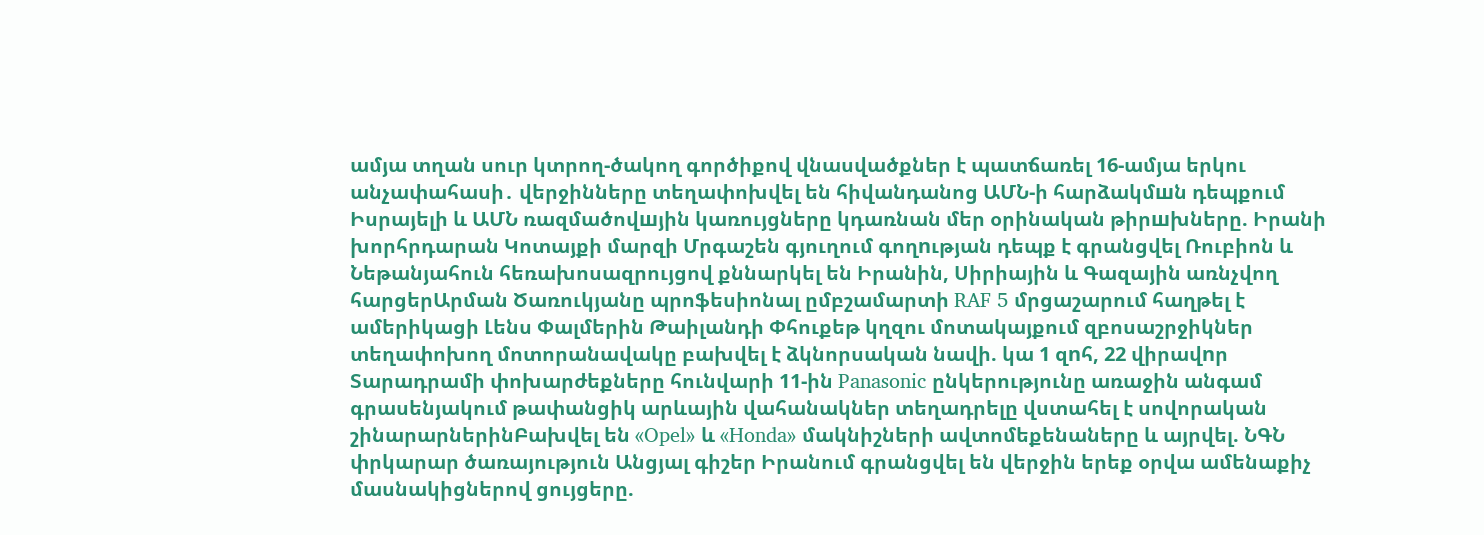ամյա տղան սուր կտրող-ծակող գործիքով վնասվածքներ է պատճառել 16-ամյա երկու անչափահասի․ վերջինները տեղափոխվել են հիվանդանոց ԱՄՆ-ի հարձակմшն դեպքում Իսրայելի և ԱՄՆ ռազմածովшյին կառույցները կդառնան մեր օրինական թիրшխները. Իրանի խորհրդարան Կոտայքի մարզի Մրգաշեն գյուղում գողnւթյան դեպք է գրանցվել Ռուբիոն և Նեթանյահուն հեռախոսազրույցով քննարկել են Իրանին, Սիրիային և Գազային առնչվող հարցերԱրման Ծառուկյանը պրոֆեսիոնալ ըմբշամարտի RAF 5 մրցաշարում հաղթել է ամերիկացի Լենս Փալմերին Թաիլանդի Փհուքեթ կղզու մոտակայքում զբոսաշրջիկներ տեղափոխող մոտորանավակը բախվել է ձկնորսական նավի. կա 1 զnհ, 22 վիրավnր Տարադրամի փոխարժեքները հունվարի 11-ին Panasonic ընկերությունը առաջին անգամ գրասենյակում թափանցիկ արևային վահանակներ տեղադրելը վստահել է սովորական շինարարներինԲախվել են «Opel» և «Honda» մակնիշների ավտոմեքենաները և այրվել. ՆԳՆ փրկարար ծառայություն Անցյալ գիշեր Իրանում գրանցվել են վերջին երեք օրվա ամենաքիչ մասնակիցներով ցույցերը.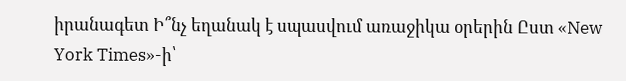իրանագետ Ի՞նչ եղանակ է սպասվում առաջիկա օրերին Ըստ «New York Times»-ի՝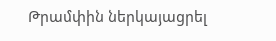Թրամփին ներկայացրել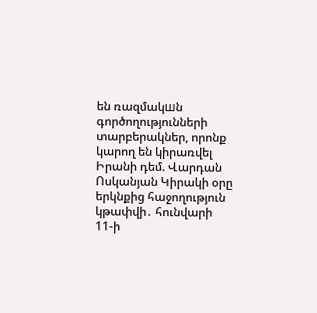են ռազմակшն գործողությունների տարբերակներ, որոնք կարող են կիրառվել Իրանի դեմ. Վարդան Ոսկանյան Կիրակի օրը երկնքից հաջողություն կթափվի․ հունվարի 11-ի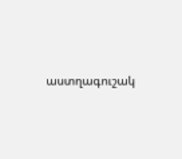աստղագուշակ